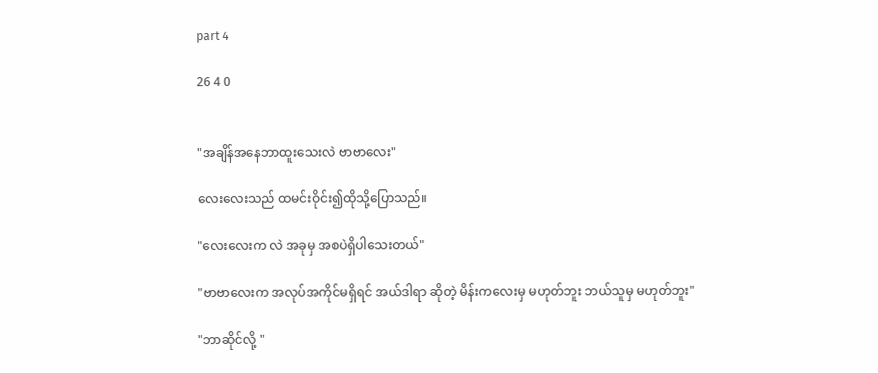part 4

26 4 0


"အချိန်အနေဘာထူးသေးလဲ ‌ဗာဗာလေး"

လေးလေးသည် ထမင်းဝိုင်း၍ထိုသို့ပြောသည်။

"လေးလေးက လဲ အခုမှ အစပဲရှိပါသေးတယ်"

"ဗာဗာလေးက အလုပ်အကိုင်မရှိရင် အယ်ဒါရာ ဆိုတဲ့ မိန်းကလေးမှ မဟုတ်ဘူး ဘယ်သူမှ မဟုတ်ဘူး"

"ဘာဆိုင်လို့ "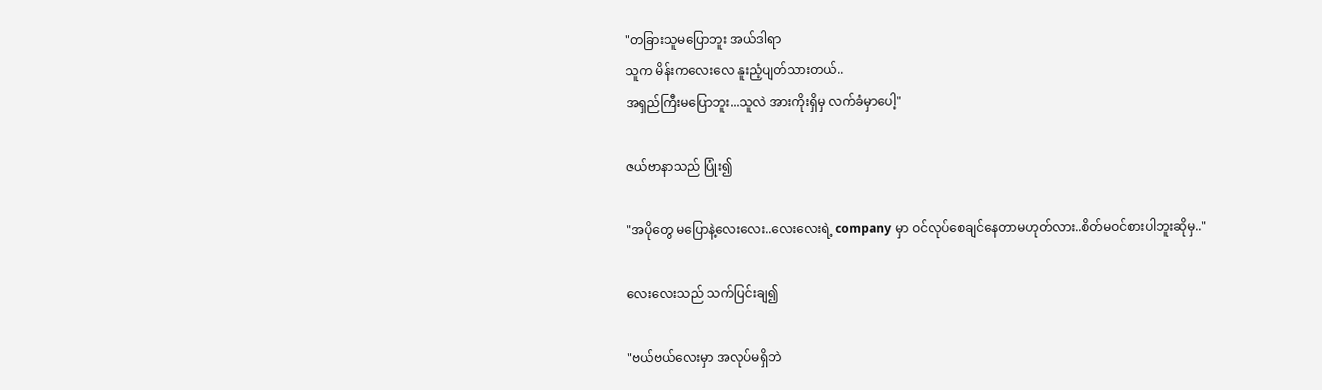"တခြားသူမပြောဘူး အယ်ဒါရာ
သူက မိန်းကလေးလေ နူးညံ့ပျတ်သားတယ်..
အရှည်ကြီးမပြောဘူး...သူလဲ အားကိုးရှိမှ လက်ခံမှာပေါ့"

ဇယ်ဗာနာသည် ပြုံး၍

"အပိုတွေ မပြောနဲ့လေးလေး..လေးလေးရဲ့ company မှာ ဝင်လုပ်စေချင်နေတာမဟုတ်လား..စိတ်မဝင်စားပါဘူးဆိုမှ.."

လေးလေးသည် သက်ပြင်းချ၍

"ဗယ်ဗယ်လေးမှာ အလုပ်မရှိဘဲ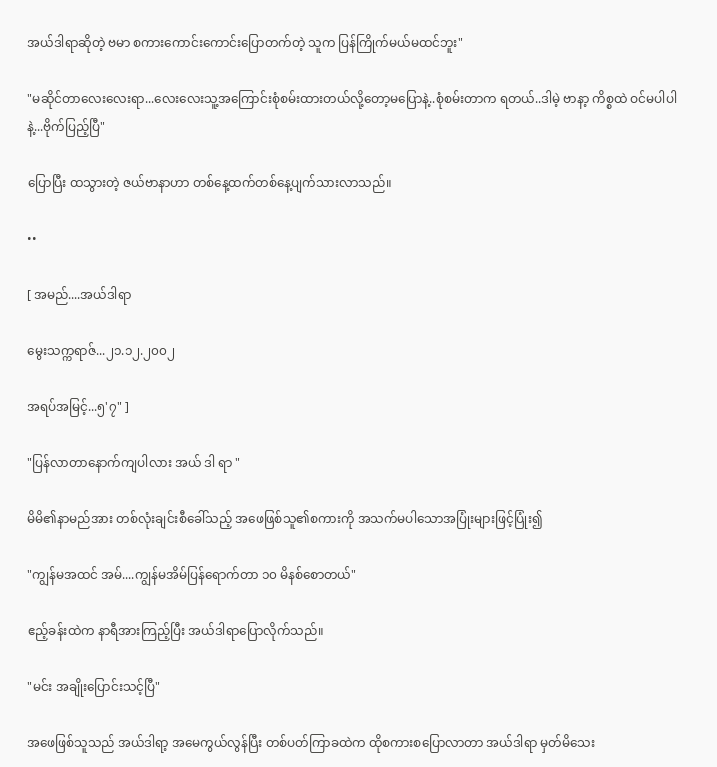အယ်ဒါရာဆိုတဲ့ ဗမာ စကားကောင်းကောင်းပြောတက်တဲ့ သူက ပြန်ကြိုက်မယ်မထင်ဘူး"

"မဆိုင်တာလေးလေးရာ...လေးလေးသူ့အကြောင်းစုံစမ်းထားတယ်လို့တော့မပြောနဲ့..စုံစမ်းတာက ရတယ်..ဒါမဲ့ ဗာနာ့ ကိစ္စထဲ ဝင်မပါပါနဲ့...ဗိုက်ပြည့်ပြီ"

ပြောပြီး ထသွားတဲ့ ဇယ်ဗာနာဟာ တစ်နေ့ထက်တစ်နေ့ပျက်သားလာသည်။

••

[ အမည်....အယ်ဒါရာ

မွေးသက္ကရာဇ်...၂၁.၁၂.၂၀၀၂

အရပ်အမြင့်...၅'၇" ]

"ပြန်လာတာနောက်ကျပါလား အယ် ဒါ ရာ "

မိမိ၏နာမည်အား တစ်လုံးချင်းစီခေါ်သည့် အဖေဖြစ်သူ၏စကားကို အသက်မပါသောအပြုံးများဖြင့်ပြုံး၍

"ကျွန်မအထင် အမ်....ကျွန်မအိမ်ပြန်ရောက်တာ ၁၀ မိနစ်စောတယ်"

ဧည့်ခန်းထဲက နာရီအားကြည့်ပြီး အယ်ဒါရာပြောလိုက်သည်။

"မင်း အချိုးပြောင်းသင့်ပြီ"

အဖေဖြစ်သူသည် အယ်ဒါရာ့ အမေကွယ်လွန်ပြီး တစ်ပတ်ကြာခထဲက ထိုစကားစပြောလာတာ အယ်ဒါရာ မှတ်မိသေး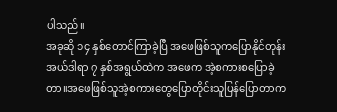ပါသည်။
အခုဆို ၁၄ နှစ်တောင်ကြာခဲ့ပြီ အဖေဖြစ်သူကပြောနိုင်တုန်း
အယ်ဒါရာ ၇ နှစ်အရွယ်ထဲက အဖေက အဲ့စကားစပြောခဲ့တာ။အဖေဖြစ်သူအဲ့စကားတွေပြောတိုင်းသူပြန်ပြောတာက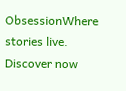ObsessionWhere stories live. Discover now